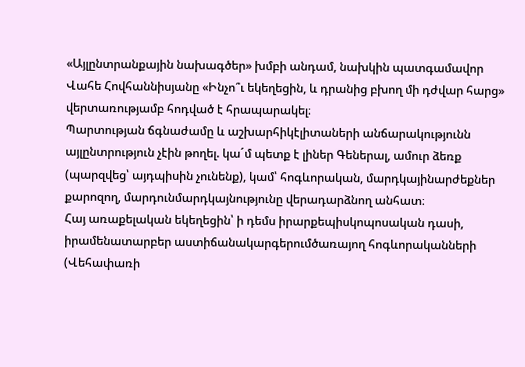«Այլընտրանքային նախագծեր» խմբի անդամ, նախկին պատգամավոր Վահե Հովհաննիսյանը «Ինչո՞ւ եկեղեցին, և դրանից բխող մի դժվար հարց» վերտառությամբ հոդված է հրապարակել։
Պարտության ճգնաժամը և աշխարհիկէլիտաների անճարակությունն այլընտրություն չէին թողել. կա´մ պետք է լիներ Գեներալ, ամուր ձեռք (պարզվեց՝ այդպիսին չունենք), կամ՝ հոգևորական, մարդկայինարժեքներ քարոզող, մարդունմարդկայնությունը վերադարձնող անհատ։
Հայ առաքելական եկեղեցին՝ ի դեմս իրարքեպիսկոպոսական դասի, իրամենատարբեր աստիճանակարգերումծառայող հոգևորականների (Վեհափառի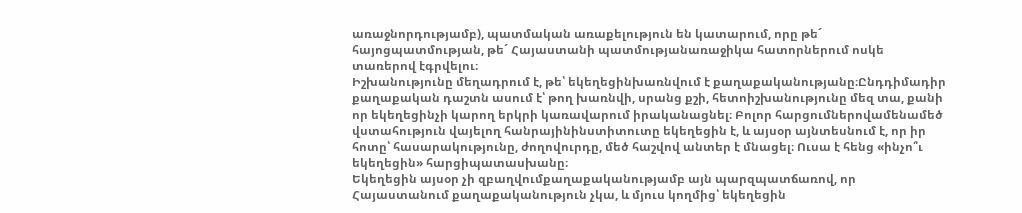առաջնորդությամբ), պատմական առաքելություն են կատարում, որը թե´ հայոցպատմության, թե´ Հայաստանի պատմությանառաջիկա հատորներում ոսկե տառերով էգրվելու։
Իշխանությունը մեղադրում է, թե՝ եկեղեցինխառնվում է քաղաքականությանը։Ընդդիմադիր քաղաքական դաշտն ասում է՝ թող խառնվի, սրանց քշի, հետոիշխանությունը մեզ տա, քանի որ եկեղեցինչի կարող երկրի կառավարում իրականացնել։ Բոլոր հարցումներովամենամեծ վստահություն վայելող հանրայինինստիտուտը եկեղեցին է, և այսօր այնտեսնում է, որ իր հոտը՝ հասարակությունը, ժողովուրդը, մեծ հաշվով անտեր է մնացել։ Ուսա է հենց «ինչո՞ւ եկեղեցին» հարցիպատասխանը։
Եկեղեցին այսօր չի զբաղվումքաղաքականությամբ այն պարզպատճառով, որ Հայաստանում քաղաքականություն չկա, և մյուս կողմից՝ եկեղեցին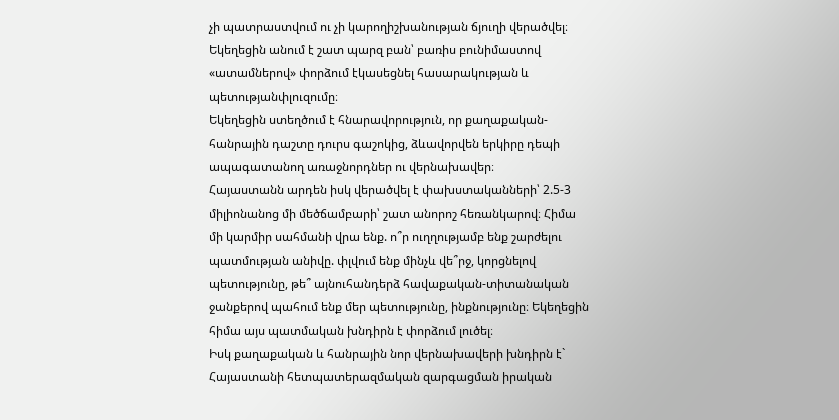չի պատրաստվում ու չի կարողիշխանության ճյուղի վերածվել։ Եկեղեցին անում է շատ պարզ բան՝ բառիս բունիմաստով «ատամներով» փորձում էկասեցնել հասարակության և պետությանփլուզումը։
Եկեղեցին ստեղծում է հնարավորություն, որ քաղաքական-հանրային դաշտը դուրս գաշոկից, ձևավորվեն երկիրը դեպի ապագատանող առաջնորդներ ու վերնախավեր։
Հայաստանն արդեն իսկ վերածվել է փախստականների՝ 2.5-3 միլիոնանոց մի մեծճամբարի՝ շատ անորոշ հեռանկարով։ Հիմա մի կարմիր սահմանի վրա ենք. ո՞ր ուղղությամբ ենք շարժելու պատմության անիվը. փլվում ենք մինչև վե՞րջ, կորցնելով պետությունը, թե՞ այնուհանդերձ հավաքական-տիտանական ջանքերով պահում ենք մեր պետությունը, ինքնությունը։ Եկեղեցին հիմա այս պատմական խնդիրն է փորձում լուծել։
Իսկ քաղաքական և հանրային նոր վերնախավերի խնդիրն է` Հայաստանի հետպատերազմական զարգացման իրական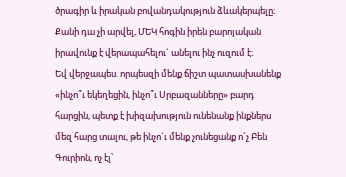ծրագիր և իրական բովանդակություն ձևակերպելը։ Քանի դա չի արվել, ՄԵԿ հոգին իրեն բարոյական իրավունք է վերապահելու` անելու ինչ ուզում է։
Եվ վերջապես. որպեսզի մենք ճիշտ պատասխանենք «ինչո՞ւ եկեղեցին, ինչո՞ւ Սրբազանները» բարդ հարցին, պետք է խիզախություն ունենանք ինքներս մեզ հարց տալու, թե ինչո´ւ մենք չունեցանք ո´չ Բեն Գուրիոն, ոչ էլ՝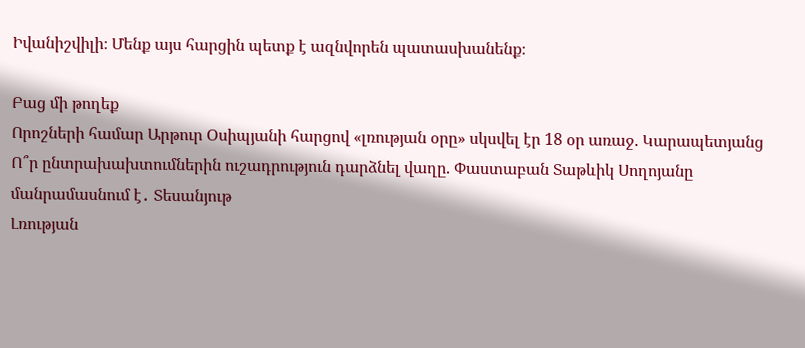Իվանիշվիլի։ Մենք այս հարցին պետք է ազնվորեն պատասխանենք։

Բաց մի թողեք
Որոշների համար Արթուր Օսիպյանի հարցով «լռության օրը» սկսվել էր 18 օր առաջ. Կարապետյանց
Ո՞ր ընտրախախտումներին ուշադրություն դարձնել վաղը. Փաստաբան Տաթևիկ Սողոյանը մանրամասնում է․ Տեսանյութ
Լռության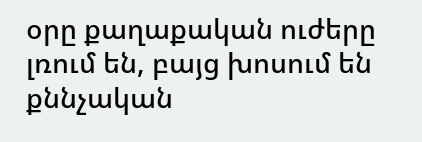օրը քաղաքական ուժերը լռում են, բայց խոսում են քննչական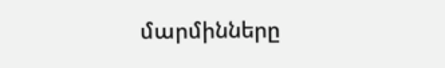մարմինները